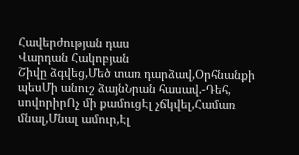Հավերժության դաս
Վարդան Հակոբյան
Շիվը ձգվեց,Մեծ տառ դարձավ,Օրհնանքի պեսՄի անուշ ձայնՆրան հասավ.-Դեհ, սովորիրՈչ մի քամուցԷլ չճկվել,Համառ մնալ,Մնալ ամուր,Էլ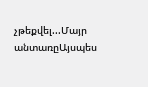չթեքվել...Մայր անտառըԱյսպես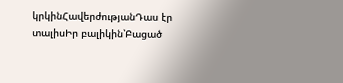կրկինՀավերժությանԴաս էր տալիսԻր բալիկին՝Բացած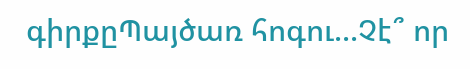գիրքըՊայծառ հոգու...Չէ՞ որ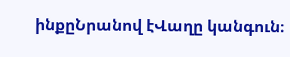ինքըՆրանով էՎաղը կանգուն։